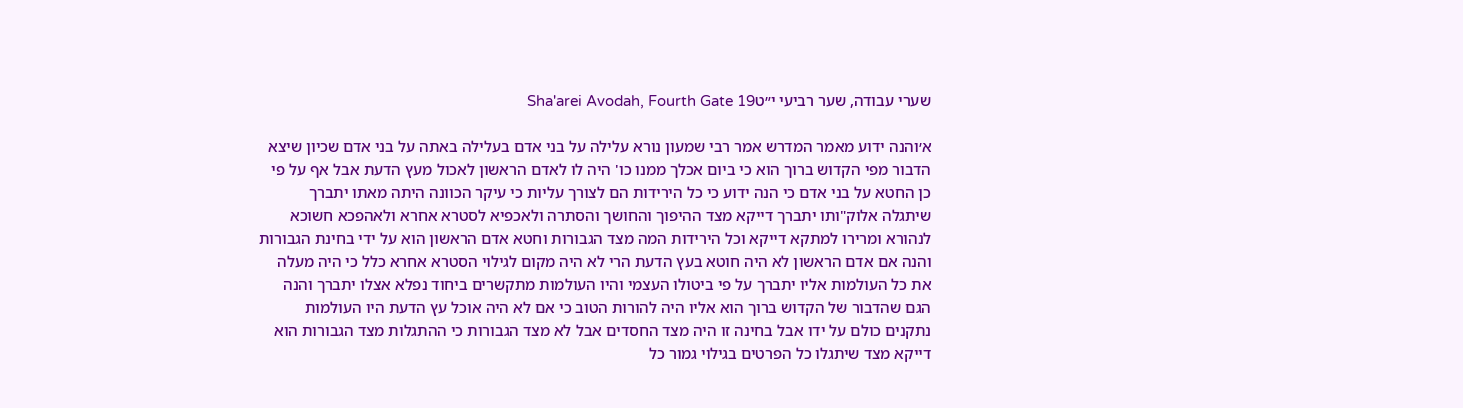שערי עבודה, שער רביעי י״טSha'arei Avodah, Fourth Gate 19

א׳והנה ידוע מאמר המדרש אמר רבי שמעון נורא עלילה על בני אדם בעלילה באתה על בני אדם שכיון שיצא הדבור מפי הקדוש ברוך הוא כי ביום אכלך ממנו כו' היה לו לאדם הראשון לאכול מעץ הדעת אבל אף על פי כן החטא על בני אדם כי הנה ידוע כי כל הירידות הם לצורך עליות כי עיקר הכוונה היתה מאתו יתברך שיתגלה אלוק"ותו יתברך דייקא מצד ההיפוך והחושך והסתרה ולאכפיא לסטרא אחרא ולאהפכא חשוכא לנהורא ומרירו למתקא דייקא וכל הירידות המה מצד הגבורות וחטא אדם הראשון הוא על ידי בחינת הגבורות והנה אם אדם הראשון לא היה חוטא בעץ הדעת הרי לא היה מקום לגילוי הסטרא אחרא כלל כי היה מעלה את כל העולמות אליו יתברך על פי ביטולו העצמי והיו העולמות מתקשרים ביחוד נפלא אצלו יתברך והנה הגם שהדבור של הקדוש ברוך הוא אליו היה להורות הטוב כי אם לא היה אוכל עץ הדעת היו העולמות נתקנים כולם על ידו אבל בחינה זו היה מצד החסדים אבל לא מצד הגבורות כי ההתגלות מצד הגבורות הוא דייקא מצד שיתגלו כל הפרטים בגילוי גמור כל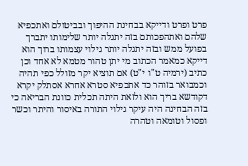פרט ופרט ודייקא בבחינת ההיפוך ובביטולם ואתכפיא שלהם ואתהפכותם בזה יתגלה יותר שלימותו יתברך בפועל ממש ובזה יתגלה יותר גילוי עצמותו ברוך הוא דייקא כמאמר הכתוב מי יתן טהור מטמא לא אחד וכן כתיב (ירמיה ט"ו י"ט) אם תוציא יקר מזולל כפי תהיה וכמבואר בזוהר כד אתכפיא סטרא אחרא אסתלק יקרא דקודשא בריך הוא ולזאת היתה תכלית כוונת הבריאה כי בזה הבחינה היה עיקר גילוי התורה באיסור והיתר וכשר ופסול וטומאה וטהרה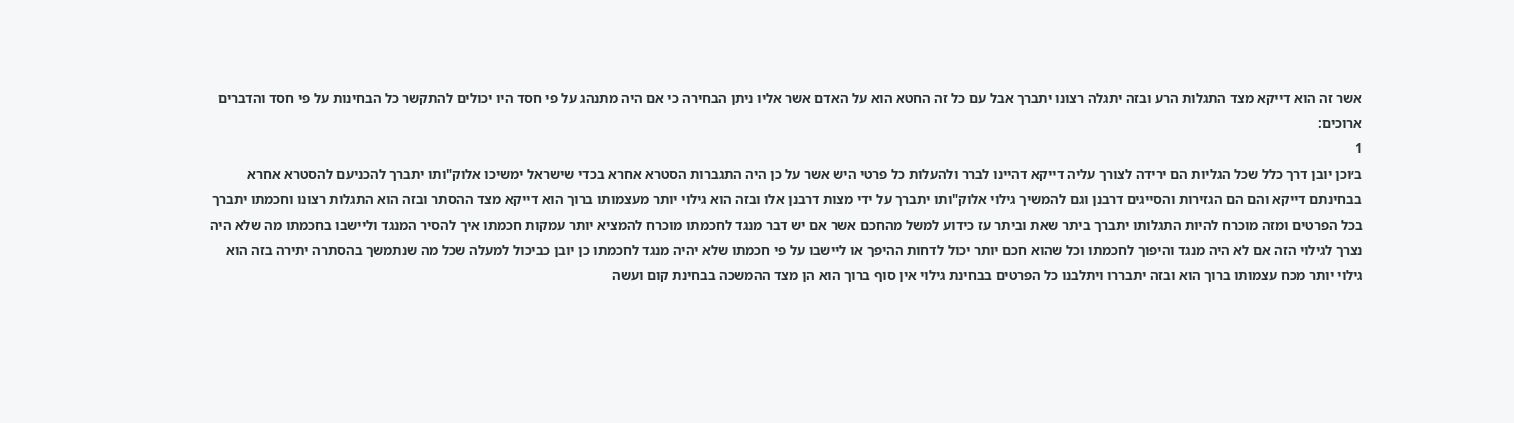אשר זה הוא דייקא מצד התגלות הרע ובזה יתגלה רצונו יתברך אבל עם כל זה החטא הוא על האדם אשר אליו ניתן הבחירה כי אם היה מתנהג על פי חסד היו יכולים להתקשר כל הבחינות על פי חסד והדברים ארוכים:
1
ב׳וכן יובן דרך כלל שכל הגליות הם ירידה לצורך עליה דייקא דהיינו לברר ולהעלות כל פרטי היש אשר על כן היה התגברות הסטרא אחרא בכדי שישראל ימשיכו אלוק"ותו יתברך להכניעם להסטרא אחרא בבחינתם דייקא והם הם הגזירות והסייגים דרבנן וגם להמשיך גילוי אלוק"ותו יתברך על ידי מצות דרבנן אלו ובזה הוא גילוי יותר מעצמותו ברוך הוא דייקא מצד ההסתר ובזה הוא התגלות רצונו וחכמתו יתברך בכל הפרטים ומזה מוכרח להיות התגלותו יתברך ביתר שאת וביתר עז כידוע למשל מהחכם אשר אם יש דבר מנגד לחכמתו מוכרח להמציא יותר עמקות חכמתו איך להסיר המנגד וליישבו בחכמתו מה שלא היה נצרך לגילוי הזה אם לא היה מנגד והיפוך לחכמתו וכל שהוא חכם יותר יכול לדחות ההיפך או ליישבו על פי חכמתו שלא יהיה מנגד לחכמתו כן יובן כביכול למעלה שכל מה שנתמשך בהסתרה יתירה בזה הוא גילוי יותר מכח עצמותו ברוך הוא ובזה יתבררו ויתלבנו כל הפרטים בבחינת גילוי אין סוף ברוך הוא הן מצד ההמשכה בבחינת קום ועשה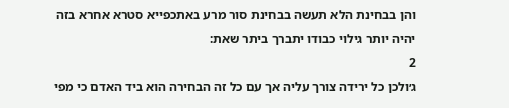והן בבחינת הלא תעשה בבחינת סור מרע באתכפייא סטרא אחרא בזה יהיה יותר גילוי כבודו יתברך ביתר שאת:
2
ג׳ולכן כל ירידה צורך עליה אך עם כל זה הבחירה הוא ביד האדם כי מפי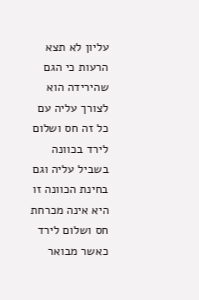עליון לא תצא הרעות כי הגם שהירידה הוא לצורך עליה עם כל זה חס ושלום לירד בכוונה בשביל עליה וגם בחינת הכוונה זו היא אינה מכרחת חס ושלום לירד כאשר מבואר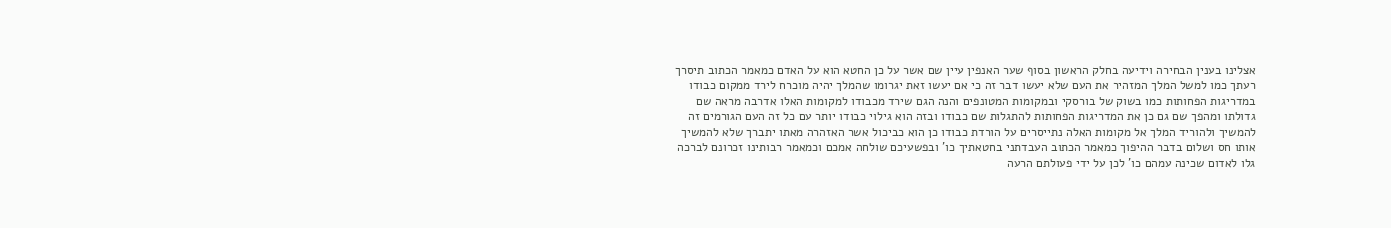אצלינו בענין הבחירה וידיעה בחלק הראשון בסוף שער האנפין עיין שם אשר על כן החטא הוא על האדם כמאמר הכתוב תיסרך רעתך כמו למשל המלך המזהיר את העם שלא יעשו דבר זה כי אם יעשו זאת יגרומו שהמלך יהיה מוכרח לירד ממקום כבודו במדריגות הפחותות כמו בשוק של בורסקי ובמקומות המטונפים והנה הגם שירד מכבודו למקומות האלו אדרבה מראה שם גדולתו ומהפך שם גם כן את המדריגות הפחותות להתגלות שם כבודו ובזה הוא גילוי כבודו יותר עם כל זה העם הגורמים זה להמשיך ולהוריד המלך אל מקומות האלה נתייסרים על הורדת כבודו כן הוא כביכול אשר האזהרה מאתו יתברך שלא להמשיך אותו חס ושלום בדבר ההיפוך כמאמר הכתוב העבדתני בחטאתיך כו' ובפשעיכם שולחה אמכם וכמאמר רבותינו זכרונם לברכה גלו לאדום שכינה עמהם כו' לכן על ידי פעולתם הרעה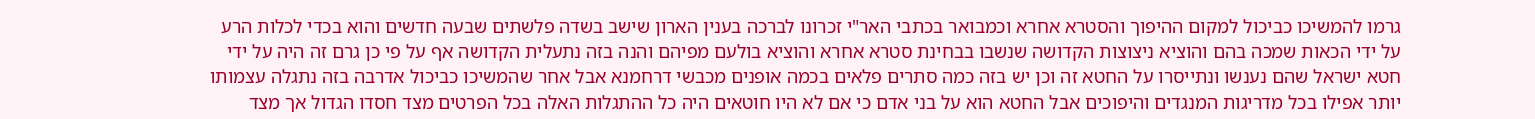גרמו להמשיכו כביכול למקום ההיפוך והסטרא אחרא וכמבואר בכתבי האר"י זכרונו לברכה בענין הארון שישב בשדה פלשתים שבעה חדשים והוא בכדי לכלות הרע על ידי הכאות שמכה בהם והוציא ניצוצות הקדושה שנשבו בבחינת סטרא אחרא והוציא בולעם מפיהם והנה בזה נתעלית הקדושה אף על פי כן גרם זה היה על ידי חטא ישראל שהם נענשו ונתייסרו על החטא זה וכן יש בזה כמה סתרים פלאים בכמה אופנים מכבשי דרחמנא אבל אחר שהמשיכו כביכול אדרבה בזה נתגלה עצמותו יותר אפילו בכל מדריגות המנגדים והיפוכים אבל החטא הוא על בני אדם כי אם לא היו חוטאים היה כל ההתגלות האלה בכל הפרטים מצד חסדו הגדול אך מצד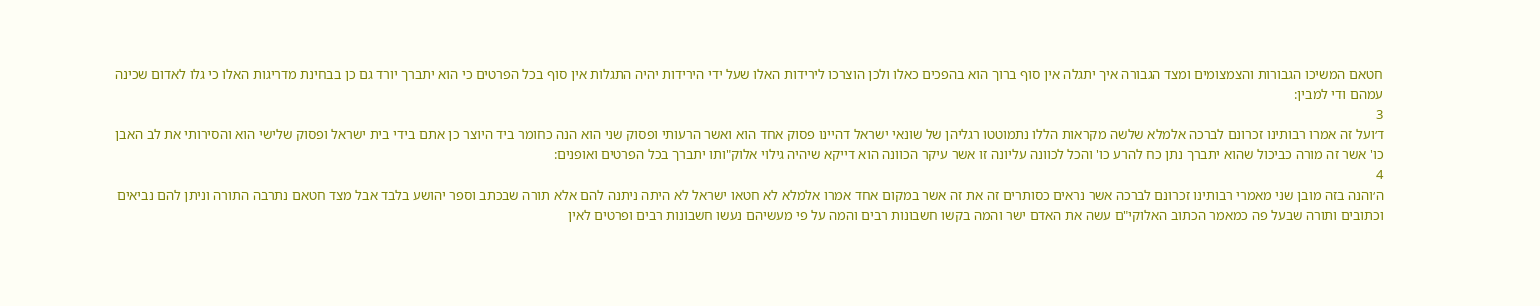חטאם המשיכו הגבורות והצמצומים ומצד הגבורה איך יתגלה אין סוף ברוך הוא בהפכים כאלו ולכן הוצרכו לירידות האלו שעל ידי הירידות יהיה התגלות אין סוף בכל הפרטים כי הוא יתברך יורד גם כן בבחינת מדריגות האלו כי גלו לאדום שכינה עמהם ודי למבין:
3
ד׳ועל זה אמרו רבותינו זכרונם לברכה אלמלא שלשה מקראות הללו נתמוטטו רגליהן של שונאי ישראל דהיינו פסוק אחד הוא ואשר הרעותי ופסוק שני הוא הנה כחומר ביד היוצר כן אתם בידי בית ישראל ופסוק שלישי הוא והסירותי את לב האבן כו' אשר זה מורה כביכול שהוא יתברך נתן כח להרע כו' והכל לכוונה עליונה זו אשר עיקר הכוונה הוא דייקא שיהיה גילוי אלוק"ותו יתברך בכל הפרטים ואופנים:
4
ה׳והנה בזה מובן שני מאמרי רבותינו זכרונם לברכה אשר נראים כסותרים זה את זה אשר במקום אחד אמרו אלמלא לא חטאו ישראל לא היתה ניתנה להם אלא תורה שבכתב וספר יהושע בלבד אבל מצד חטאם נתרבה התורה וניתן להם נביאים וכתובים ותורה שבעל פה כמאמר הכתוב האלוקי"ם עשה את האדם ישר והמה בקשו חשבונות רבים והמה על פי מעשיהם נעשו חשבונות רבים ופרטים לאין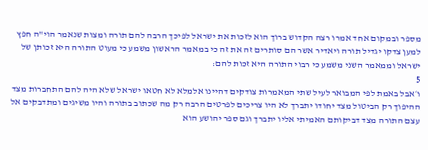מספר ובמקום אחד אמרו רצה הקדוש ברוך הוא לזכות את ישראל לפיכך הרבה להם תורה ומצות שנאמר הוי"ה חפץ למען צדקו יגדיל תורה ויאדיר אשר הם סותרים זה את זה כי במאמר הראשון משמע כי מעוט התורה היא זכותן של ישראל וממאמר השני משמע כי רבוי התורה היא זכות להם:
5
ו׳אבל באמת לפי המבואר לעיל שתי המאמרות צודקים דהיינו אלמלא לא חטאו ישראל שלא היה להם התחברות מצד ההיפוך רק הביטול מצד יחודו יתברך לא היו צריכים לפרטים הרבה רק מה שכתוב בתורה והיו משיגים ומתדבקים אל עצם התורה מצד דביקותם האמיתי אליו יתברך וגם ספר יהושע הוא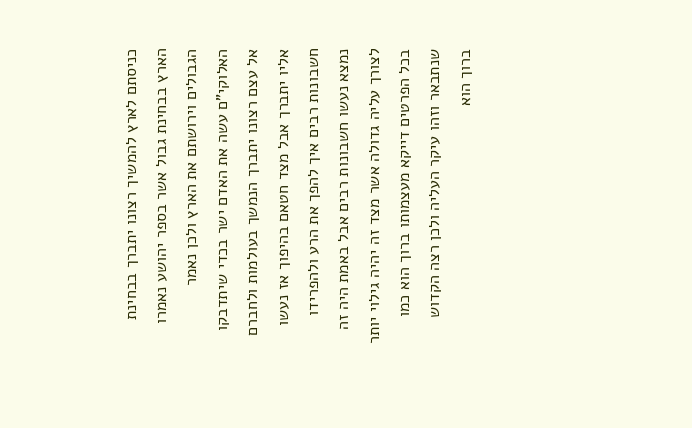כניסתם לארץ להמשיך רצונו יתברך בבחינת הארץ בבחינת גבול אשר בספר יהושע נאמרו הגבולים וירושתם את הארץ ולכן נאמר האלוקי"ם עשה את האדם ישר בכדי שיתדבקו אל עצם רצונו יתברך הנמשך בעולמות ולחברם אליו יתברך אבל מצד חטאם בהיפוך אז נעשו חשבונות רבים איך להפך את הרע ולהפרידו נמצא נעשו חשבונות רבים אבל באמת היה זה לצורך עליה גדולה אשר מצד זה יהיה גילוי יותר בכל הפרטים דייקא מעצמותו ברוך הוא כמו שנתבאר וזהו עיקר העליה ולכן רצה הקדוש ברוך הוא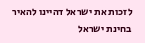לזכות את ישראל דהיינו להאיר בחינת ישראל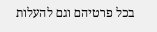בכל פרטיהם וגם להעלות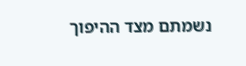נשמתם מצד ההיפוך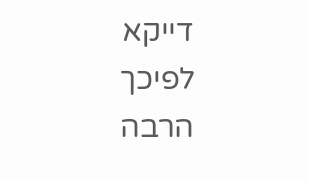דייקא לפיכך הרבה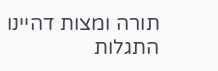תורה ומצות דהיינו התגלות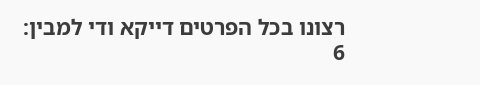רצונו בכל הפרטים דייקא ודי למבין:
6